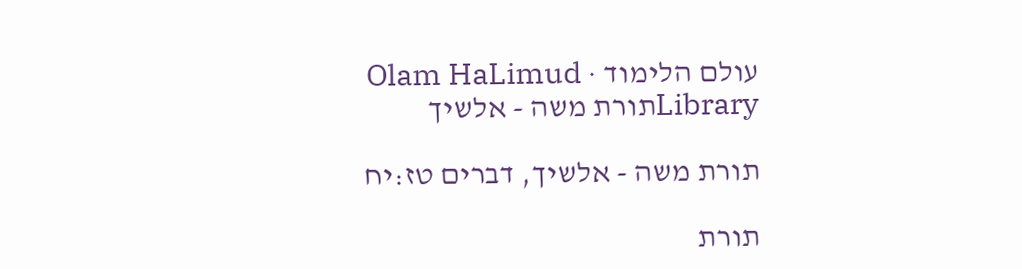עולם הלימוד · Olam HaLimud
Libraryתורת משה - אלשיך

תורת משה - אלשיך, דברים טז:יח

תורת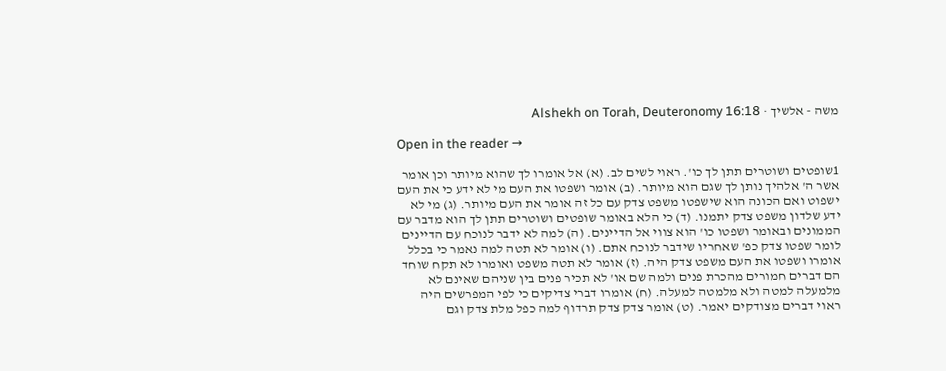משה - אלשיך · Alshekh on Torah, Deuteronomy 16:18

Open in the reader →

1שופטים ושוטרים תתן לך כו'. ראוי לשים לב. (א) אל אומרו לך שהוא מיותר וכן אומר אשר ה' אלהיך נותן לך שגם הוא מיותר. (ב) אומר ושפטו את העם מי לא ידע כי את העם ישפוט ואם הכונה הוא שישפטו משפט צדק עם כל זה אומר את העם מיותר. (ג) מי לא ידע שלדון משפט צדק יתמנו. (ד) כי הלא באומר שופטים ושוטרים תתן לך הוא מדבר עם הממונים ובאומר ושפטו כו' הוא צווי אל הדיינים. (ה) למה לא ידבר לנוכח עם הדיינים לומר שפטו צדק כפ' שאחריו שידבר לנוכח אתם. (ו) אומר לא תטה למה נאמר כי בכלל אומרו ושפטו את העם משפט צדק היה. (ז) אומר לא תטה משפט ואומרו לא תקח שוחד הם דברים חמורים מהכרת פנים ולמה שם או' לא תכיר פנים בין שניהם שאינם לא מלמעלה למטה ולא מלמטה למעלה. (ח) אומרו דברי צדיקים כי לפי המפרשים היה ראוי דברים מצודקים יאמר. (ט) אומר צדק צדק תרדוף למה כפל מלת צדק וגם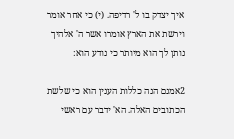איך יצדק בו ל' רדיפה. (י) כי אחר אומר וירשת את הארץ אומרו אשר ה' אלהיך נותן לך הוא מיותר כי נודע הוא:

2אמנם הנה כללות הענין הוא כי שלשת הכתובים האלה. הא' ידבר עם ראשי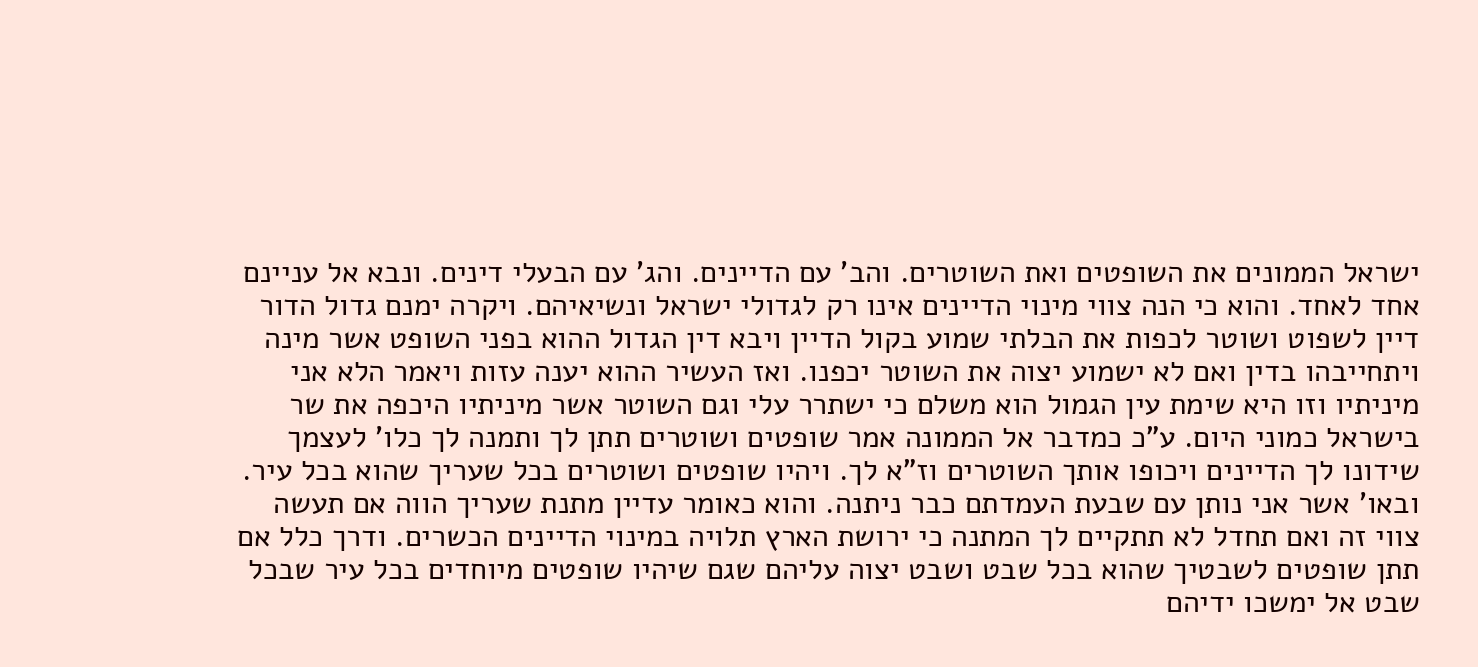ישראל הממונים את השופטים ואת השוטרים. והב' עם הדיינים. והג' עם הבעלי דינים. ונבא אל עניינם אחד לאחד. והוא כי הנה צווי מינוי הדיינים אינו רק לגדולי ישראל ונשיאיהם. ויקרה ימנם גדול הדור דיין לשפוט ושוטר לכפות את הבלתי שמוע בקול הדיין ויבא דין הגדול ההוא בפני השופט אשר מינה ויתחייבהו בדין ואם לא ישמוע יצוה את השוטר יכפנו. ואז העשיר ההוא יענה עזות ויאמר הלא אני מיניתיו וזו היא שימת עין הגמול הוא משלם כי ישתרר עלי וגם השוטר אשר מיניתיו היכפה את שר בישראל כמוני היום. ע"כ כמדבר אל הממונה אמר שופטים ושוטרים תתן לך ותמנה לך כלו' לעצמך שידונו לך הדיינים ויכופו אותך השוטרים וז"א לך. ויהיו שופטים ושוטרים בכל שעריך שהוא בכל עיר. ובאו' אשר אני נותן עם שבעת העמדתם כבר ניתנה. והוא כאומר עדיין מתנת שעריך הווה אם תעשה צווי זה ואם תחדל לא תתקיים לך המתנה כי ירושת הארץ תלויה במינוי הדיינים הכשרים. ודרך כלל אם תתן שופטים לשבטיך שהוא בכל שבט ושבט יצוה עליהם שגם שיהיו שופטים מיוחדים בכל עיר שבכל שבט אל ימשכו ידיהם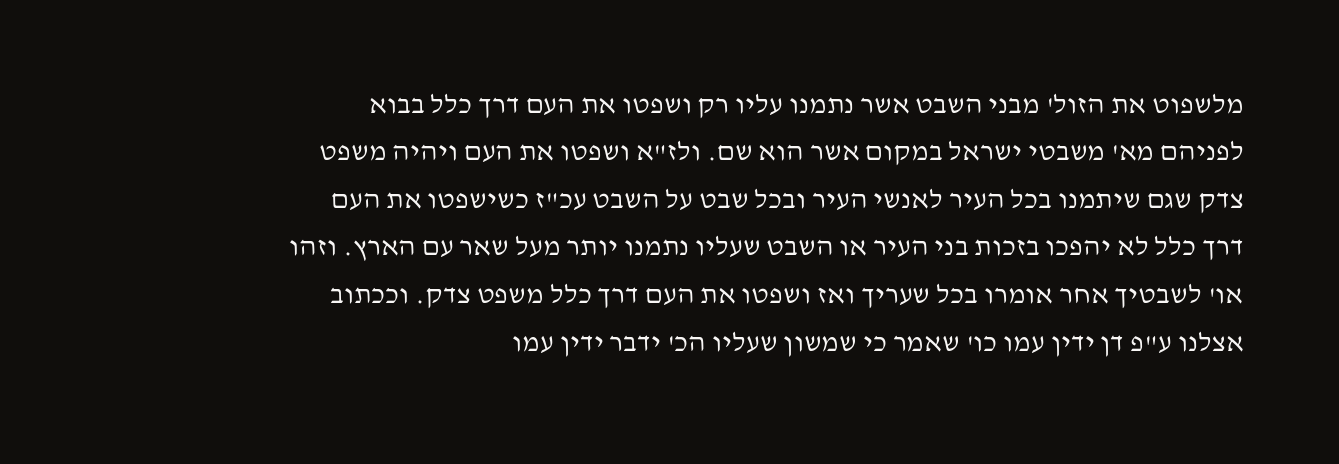מלשפוט את הזול' מבני השבט אשר נתמנו עליו רק ושפטו את העם דרך כלל בבוא לפניהם מא' משבטי ישראל במקום אשר הוא שם. ולז"א ושפטו את העם ויהיה משפט צדק שגם שיתמנו בכל העיר לאנשי העיר ובכל שבט על השבט עכ"ז כשישפטו את העם דרך כלל לא יהפכו בזכות בני העיר או השבט שעליו נתמנו יותר מעל שאר עם הארץ. וזהו או' לשבטיך אחר אומרו בכל שעריך ואז ושפטו את העם דרך כלל משפט צדק. וככתוב אצלנו ע"פ דן ידין עמו כו' שאמר כי שמשון שעליו הכ' ידבר ידין עמו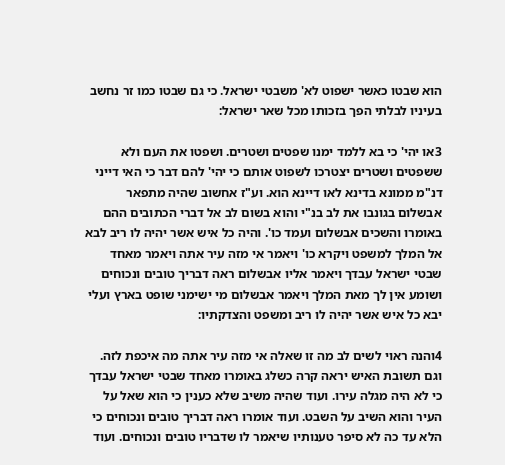הוא שבטו כאשר ישפוט לא' משבטי ישראל. כי גם שבטו כמו זר נחשב בעיניו לבלתי הפך בזכותו מכל שאר ישראל:

3או יהי' כי בא ללמד ימנו שפטים ושטרים. ושפטו את העם ולא ששפטים ושטרים יצטרכו לשפוט אותם כי יהי' להם דבר כי האי דייני דנ"מ ממונא בדינא לאו דיינא הוא. וע"ז אחשוב שהיה מתפאר אבשלום בגונבו את לב בנ"י והוא בשום לב אל דברי הכתובים ההם באומרו והשכים אבשלום ועמד כו'. והיה כל איש אשר יהיה לו ריב לבא אל המלך למשפט ויקרא כו' ויאמר אי מזה עיר אתה ויאמר מאחד שבטי ישראל עבדך ויאמר אליו אבשלום ראה דבריך טובים ונכוחים ושומע אין לך מאת המלך ויאמר אבשלום מי ישימני שופט בארץ ועלי יבא כל איש אשר יהיה לו ריב ומשפט והצדקתיו:

4והנה ראוי לשים לב מה זו שאלה אי מזה עיר אתה מה איכפת לזה. וגם תשובת האיש יראה קרה כשלג באומרו מאחד שבטי ישראל עבדך כי לא היה מגלה עירו. ועוד שהיה משיב שלא כענין כי הוא שאל על העיר והוא השיב על השבט. ועוד אומרו ראה דבריך טובים ונכוחים כי הלא עד כה לא סיפר טענותיו שיאמר לו שדבריו טובים ונכוחים. ועוד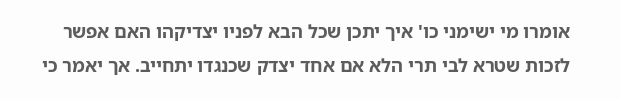אומרו מי ישימני כו' איך יתכן שכל הבא לפניו יצדיקהו האם אפשר לזכות שטרא לבי תרי הלא אם אחד יצדק שכנגדו יתחייב. אך יאמר כי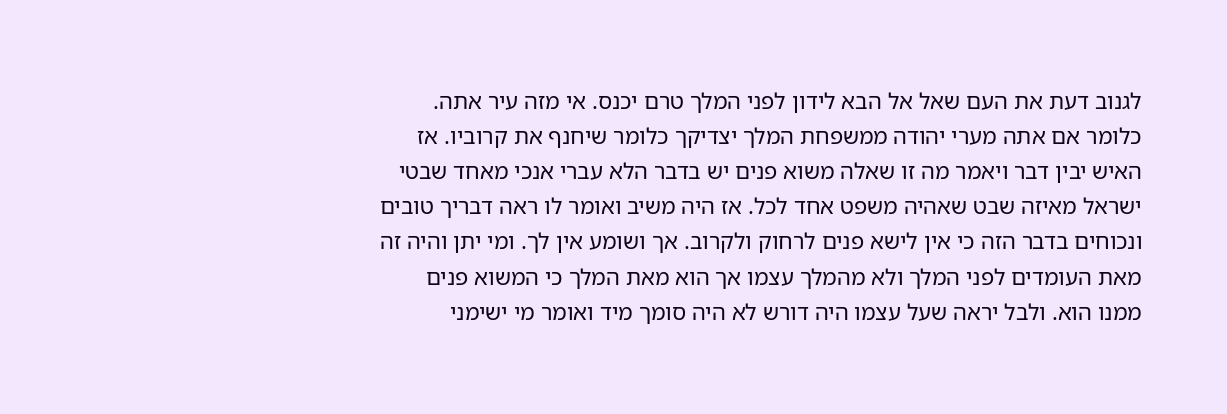לגנוב דעת את העם שאל אל הבא לידון לפני המלך טרם יכנס. אי מזה עיר אתה. כלומר אם אתה מערי יהודה ממשפחת המלך יצדיקך כלומר שיחנף את קרוביו. אז האיש יבין דבר ויאמר מה זו שאלה משוא פנים יש בדבר הלא עברי אנכי מאחד שבטי ישראל מאיזה שבט שאהיה משפט אחד לכל. אז היה משיב ואומר לו ראה דבריך טובים ונכוחים בדבר הזה כי אין לישא פנים לרחוק ולקרוב. אך ושומע אין לך. ומי יתן והיה זה מאת העומדים לפני המלך ולא מהמלך עצמו אך הוא מאת המלך כי המשוא פנים ממנו הוא. ולבל יראה שעל עצמו היה דורש לא היה סומך מיד ואומר מי ישימני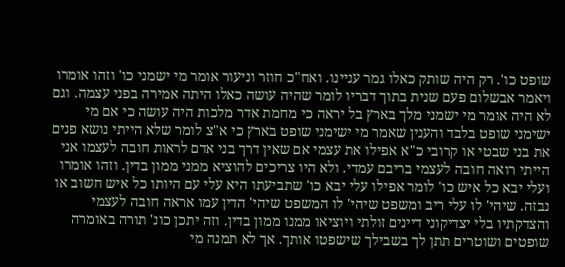שופט כו'. רק היה שותק כאלו גמר עניינו. ואח"כ חוזר וניעור אומר מי ישמני כו' וזהו אומרו ויאמר אבשלום פעם שנית בתוך דבריו לומר שהיה עושה כאלו היתה אמירה בפני עצמה. וגם לא היה אומר מי ישמני מלך בארץ בל יראה כי מחמת אדר מלכות היה עושה כי אם מי ישימני שופט בלבד והענין שאמר מי ישימני שופט בארץ כי א"צ לומר שלא הייתי נושא פנים את בני שבטי או קרובי כ"א אפילו את עצמי אם שאין דרך בני אדם לראות חובה לעצמו אני הייתי רואה חובה לעצמי בריבם עמדי. ולא היו צריכים להוציא ממני ממון בדין. וזהו אומרו ועלי יבא כל איש כו' לומר אפילו עלי יבא כו' שתביעתו היא עלי עם היותו כל איש חשוב או נבזה. שיהי' לו עלי ריב ומשפט שיהי' לו המשפט שיהי' הדין עמו אראה חובה לעצמי והצדקתיו בלי יצדיקוני דיינים זולתי ויוציאו ממנו ממון בדין. וזה יתכן כונ' תורה באומרה שופטים ושוטרים תתן לך בשבילך שישפטו אותך. אך לא תמנה מי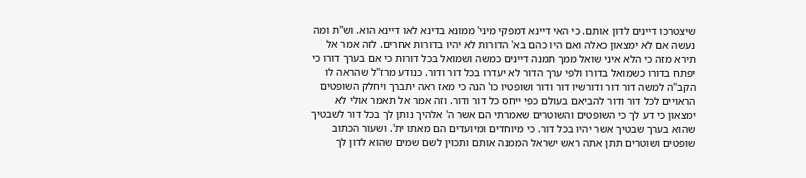שיצטרכו דיינים לדון אותם. כי האי דיינא דמפקי מיני' ממונא בדינא לאו דיינא הוא. וש"ת ומה נעשה אם לא ימצאון כאלה ואם היו כהם בא' הדורות לא יהיו בדורות אחרים. לזה אמר אל תירא מזה כי הלא איני שואל ממך תמנה דיינים כמשה ושמואל בכל דורות כי אם בערך דורו כי יפתח בדורו כשמואל בדורו ולפי ערך הדור לא יעדרו בכל דור ודור. כנודע מרז"ל שהראה לו הקב"ה למשה דור דור ודורשיו דור ודור ושופטיו כו' הנה כי מאז ראה יתברך ויחלק השופטים הראויים לכל דור ודור להביאם בעולם כפי ייחס כל דור ודור. וזה אמר אל תאמר אולי לא ימצאון כי דע לך כי השופטים והשוטרים שאמרתי הם אשר ה' אלהיך נותן לך בכל דור לשבטיך שהוא בערך שבטיך אשר יהיו בכל דור. כי מיוחדים ומיועדים הם מאתו ית'. ושעור הכתוב שופטים ושוטרים תתן אתה ראש ישראל הממנה אותם ותכוין לשם שמים שהוא לדון לך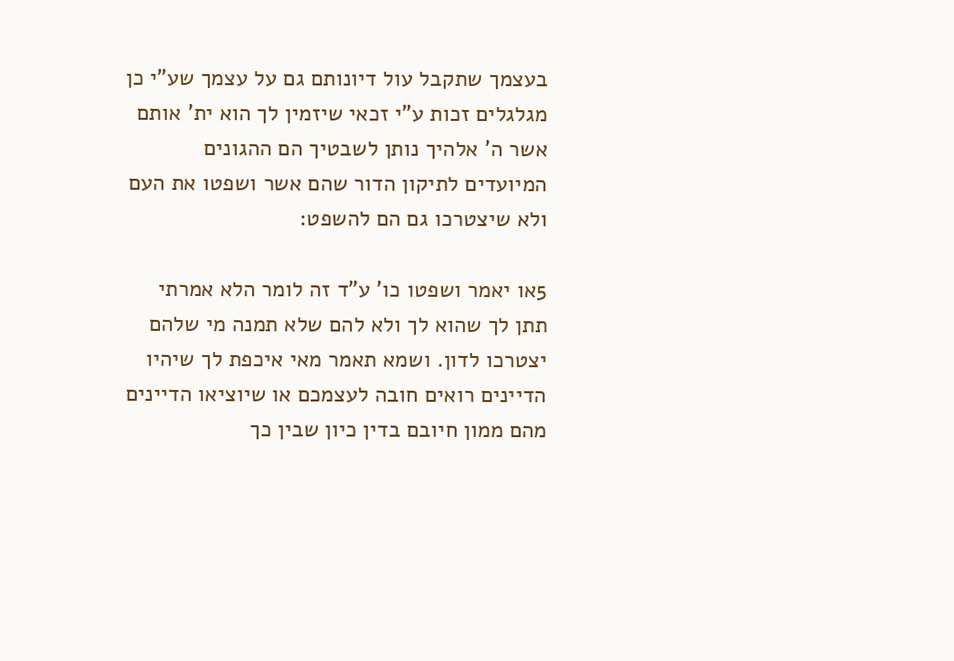בעצמך שתקבל עול דיונותם גם על עצמך שע"י כן מגלגלים זכות ע"י זכאי שיזמין לך הוא ית' אותם אשר ה' אלהיך נותן לשבטיך הם ההגונים המיועדים לתיקון הדור שהם אשר ושפטו את העם ולא שיצטרכו גם הם להשפט:

5או יאמר ושפטו כו' ע"ד זה לומר הלא אמרתי תתן לך שהוא לך ולא להם שלא תמנה מי שלהם יצטרכו לדון. ושמא תאמר מאי איכפת לך שיהיו הדיינים רואים חובה לעצמכם או שיוציאו הדיינים מהם ממון חיובם בדין כיון שבין כך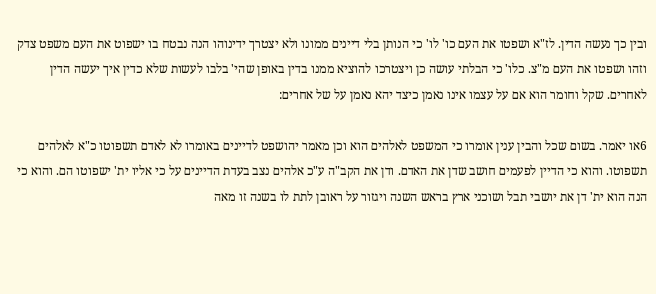ובין כך נעשה הדין. לז"א ושפטו את העם כו' לו' כי הנותן בלי דיינים ממונו ולא יצטרך ידינוהו הנה נבטח בו ישפוט את העם משפט צדק וזהו ושפטו את העם מ"צ. כלו' כי הבלתי עושה כן ויצטרכו להוציא ממנו בדין באופן שהי' בלבו לעשות שלא כדין איך יעשה הדין לאחרים. שקל וחומר הוא אם על עצמו אינו נאמן כיצד יהא נאמן על של אחרים:

6או יאמר. בשום שכל והבין ענין אומרו כי המשפט לאלהים הוא וכן מאמר יהושפט לדיינים באומרו לא לאדם תשפוטו כ"א לאלהים תשפוטו. והוא כי הדיין לפעמים חושב שדן את האדם. ודן את הקב"ה ע"כ אלהים נצב בעדת הדיינים על כי אליו ית' ישפוטו הם. והוא כי הנה הוא ית' דן את יושבי תבל ושוכני ארץ בראש השנה ויגזור על ראובן לתת לו בשנה זו מאה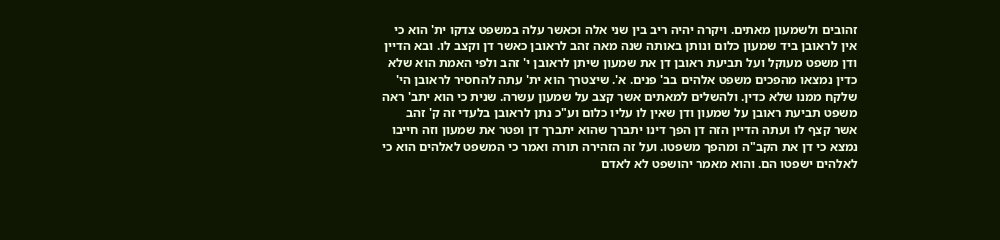זהובים ולשמעון מאתים. ויקרה יהיה ריב בין שני אלה וכאשר עלה במשפט צדקו ית' הוא כי אין לראובן ביד שמעון כלום ונותן באותה שנה מאה זהב לראובן כאשר דן וקצב לו. ובא הדיין ודן משפט מעוקל ועל תביעת ראובן דן את שמעון שיתן לראובן י' זהב ולפי האמת הוא שלא כדין נמצאו מהפכים משפט אלהים בב' פנים. א'. שיצטרך הוא ית' עתה להחסיר לראובן הי' שלקח ממנו שלא כדין. ולהשלים למאתים אשר קצב על שמעון עשרה. שנית כי הוא יתב' ראה משפט תביעת ראובן על שמעון ודן שאין לו עליו כלום וע"כ נתן לראובן בלעדי זה ק' זהב אשר קצף לו ועתה הדיין הזה דן הפך דינו יתברך שהוא יתברך דן ופטר את שמעון וזה חייבו נמצא כי דן את הקב"ה ומהפך משפטו. ועל זה הזהירה תורה ואמר כי המשפט לאלהים הוא כי לאלהים ישפטו הם. והוא מאמר יהושפט לא לאדם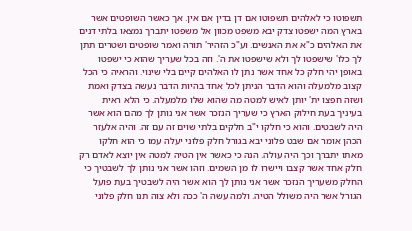תשפוטו כי לאלהים תשפוטו אם דן בדין אם אין. אך כאשר השופטים אשר בארץ המה ישפטו צדק יבא משפט מכוון אל משפטו יתברך נמצאו בלתי דנים את האלהים כ"א את האנשים. וע"כ הזהיר' תורה ואמר שופטים ושטרים תתן לך כלו' שישפטו לך ולא שישפטו את ה'. וזה בכל שעריך שהוא כי ישפטו באופן יהי חלק כל אחד אשר נתן לו האלהים קיים בלי שינוי. והראיה כי הכל קצוב מלמעלה והוא הדבר הניתן לכל אחד בהיות הדבר נעשה בצדק ואמת ושזה חפצו ית' יותן לאיש למטה מה שהוא שלו מלמעלה. כי הלא ראית בעיניך בעת חילוק הארץ כי שעריך הנזכר אשר אני נותן לך מהם הוא אשר היה לשבטים. והוא כי חלקו י"ב חלקים בלתי שוים זה עם זה. והיה אלעזר הכהן אומר אם שבט פלוני יבא בגורל חלק פלוני יעלה עמו כי הוא חלקו מאתו יתברך וכך היה עולה. הנה כי כאשר אין הטיה למטה אין יוצא לאדם רק חלק אחד אשר קצבו ויישרו לו מן השמים. וזהו אשר אני נותן לך לשבטיך כי החלק משעריך הנזכר אשר אני נותן לך הוא אשר היה לשבטיך בעת פועל הגורל אשר היה משולל הטיה. ולמה עשה ה' ככה ולא צוה תנו חלק פלוני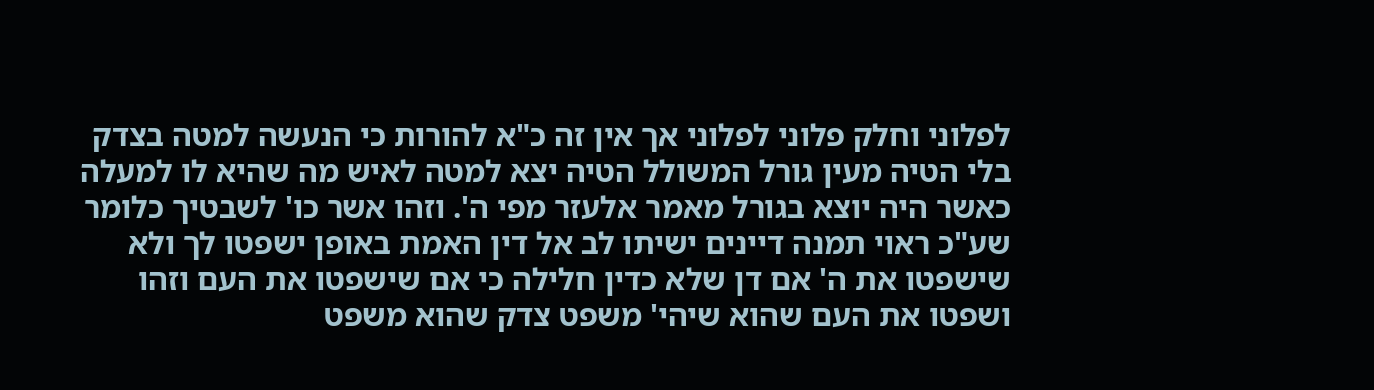לפלוני וחלק פלוני לפלוני אך אין זה כ"א להורות כי הנעשה למטה בצדק בלי הטיה מעין גורל המשולל הטיה יצא למטה לאיש מה שהיא לו למעלה כאשר היה יוצא בגורל מאמר אלעזר מפי ה'. וזהו אשר כו' לשבטיך כלומר שע"כ ראוי תמנה דיינים ישיתו לב אל דין האמת באופן ישפטו לך ולא שישפטו את ה' אם דן שלא כדין חלילה כי אם שישפטו את העם וזהו ושפטו את העם שהוא שיהי' משפט צדק שהוא משפט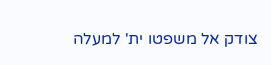צודק אל משפטו ית' למעלה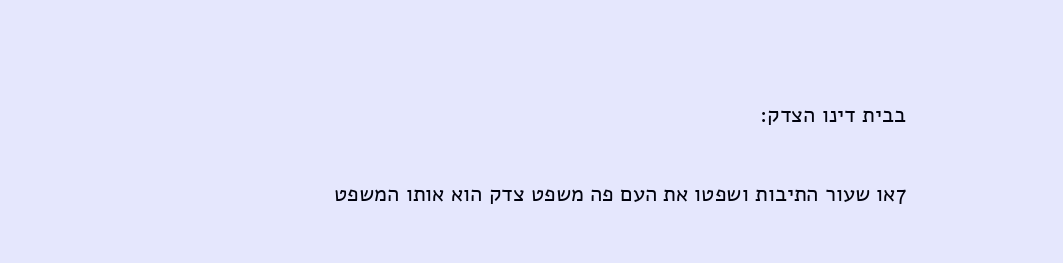בבית דינו הצדק:

7או שעור התיבות ושפטו את העם פה משפט צדק הוא אותו המשפט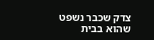צדק שכבר נשפט שהוא בבית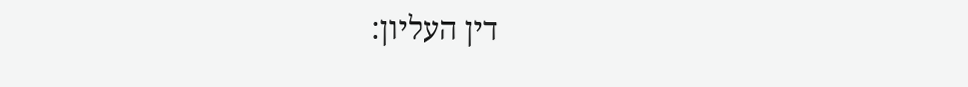דין העליון: